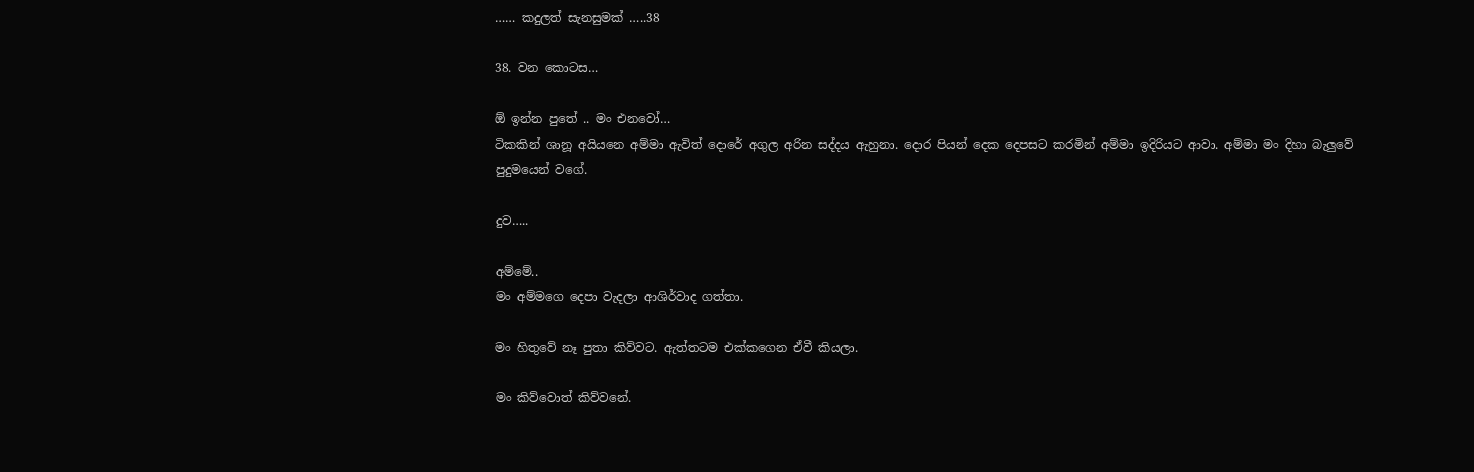…… කදුලත් සැනසුමක් …..38

38. වන කොටස…

ඕ ඉන්න පුතේ .. මං එනවෝ…
ටිකකින් ශානූ අයියනෙ අම්මා ඇවිත් දොරේ අගුල අරින සද්දය ඇහුනා. දොර පියන් දෙක දෙපසට කරමින් අම්මා ඉදිරියට ආවා. අම්මා මං දිහා බැලුවේ පුදුමයෙන් වගේ.

දුව…..

අම්මේ..
මං අම්මගෙ දෙපා වැදලා ආශිර්වාද ගත්තා.

මං හිතුවේ නෑ පුතා කිව්වට. ඇත්තටම එක්කගෙන ඒවී කියලා.

මං කිව්වොත් කිව්වනේ.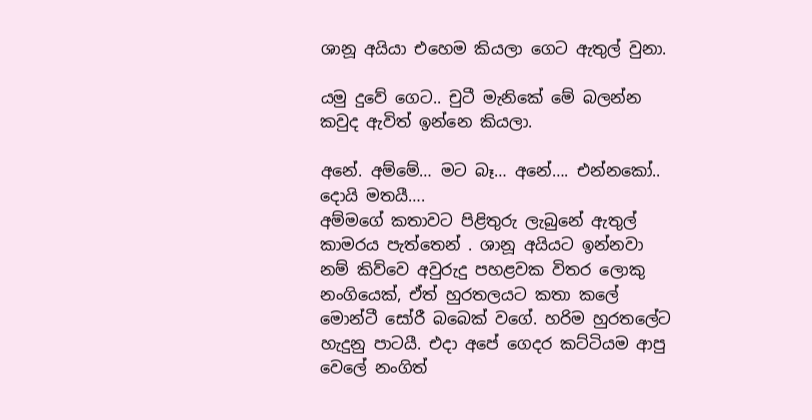ශානූ අයියා එහෙම කියලා ගෙට ඇතුල් වුනා.

යමු දුවේ ගෙට.. චුටී මැනිකේ මේ බලන්න කවුද ඇවිත් ඉන්නෙ කියලා.

අනේ. අම්මේ… මට බෑ… අනේ…. එන්නකෝ.. දොයි මතයී….
අම්මගේ කතාවට පිළිතුරු ලැබුනේ ඇතුල් කාමරය පැත්තෙන් . ශානූ අයියට ඉන්නවා නම් කිව්වෙ අවුරුදු පහළවක විතර ලොකු නංගියෙක්, ඒත් හුරතලයට කතා කලේ මොන්ටී සෝරී බබෙක් වගේ. හරිම හුරතලේට හැදුනු පාටයී. එදා අපේ ගෙදර කට්ටියම ආපු වෙලේ නංගිත්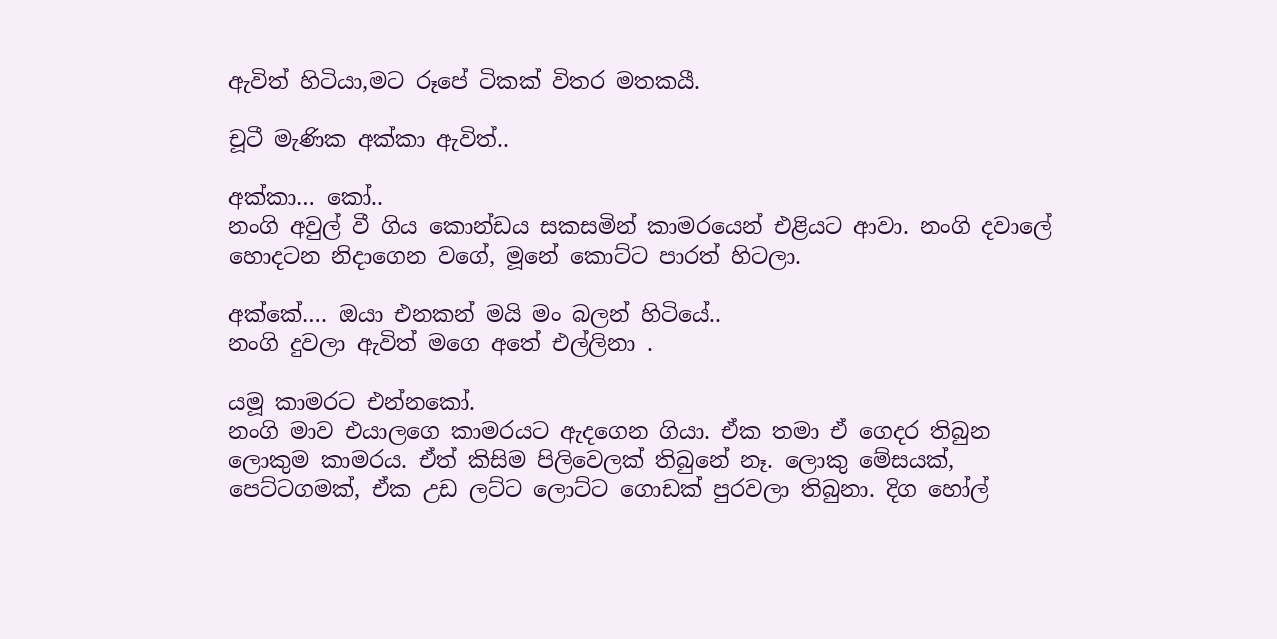ඇවිත් හිටියා,මට රූපේ ටිකක් විතර මතකයී.

චූටී මැණික අක්කා ඇවිත්..

අක්කා… කෝ..
නංගි අවුල් වී ගිය කොන්ඩය සකසමින් කාමරයෙන් එළියට ආවා. නංගි දවාලේ හොදටන නිදාගෙන වගේ, මූනේ කොට්ට පාරත් හිටලා.

අක්කේ…. ඔයා එනකන් මයි මං බලන් හිටියේ..
නංගි දුවලා ඇවිත් මගෙ අතේ එල්ලිනා .

යමූ කාමරට එන්නකෝ.
නංගි මාව එයාලගෙ කාමරයට ඇදගෙන ගියා. ඒක තමා ඒ ගෙදර තිබුන ලොකුම කාමරය. ඒත් කිසිම පිලිවෙලක් තිබුනේ නෑ. ලොකු මේසයක්, පෙට්ටගමක්, ඒක උඩ ලට්ට ලොට්ට ගොඩක් පුරවලා තිබුනා. දිග හෝල්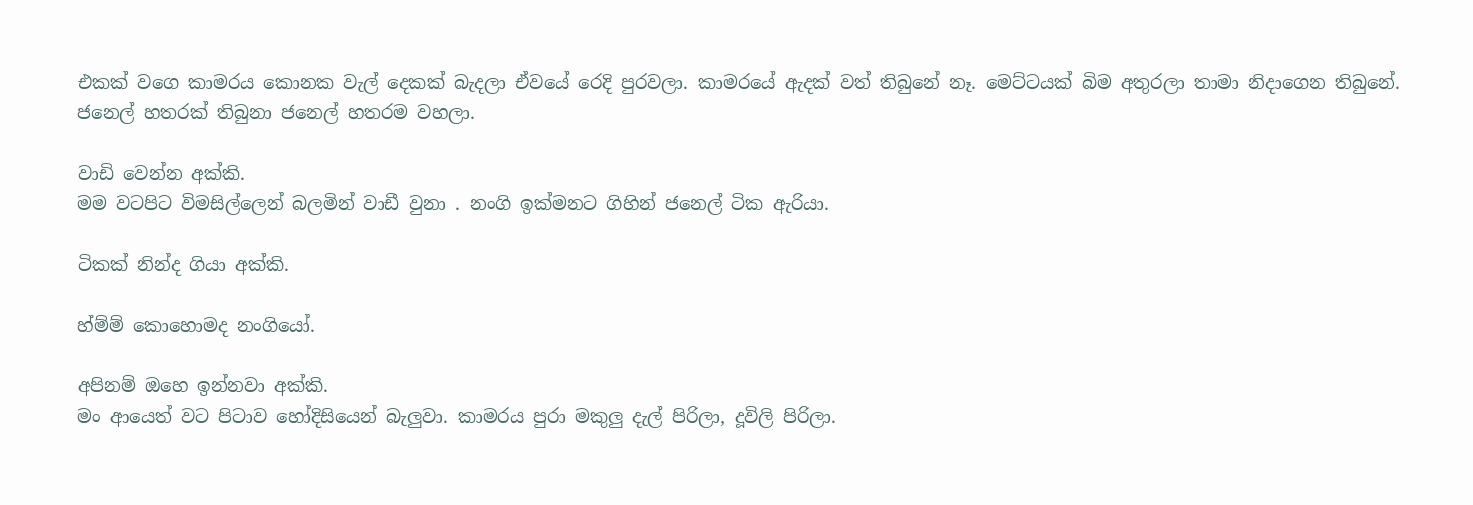එකක් වගෙ කාමරය කොනක වැල් දෙකක් බැදලා ඒවයේ රෙදි පුරවලා. කාමරයේ ඇදක් වත් තිබුනේ නෑ. මෙට්ටයක් බිම අතුරලා තාමා නිදාගෙන තිබුනේ. ජනෙල් හතරක් තිබුනා ජනෙල් හතරම වහලා.

වාඩි වෙන්න අක්කි.
මම වටපිට විමසිල්ලෙන් බලමින් වාඩී වුනා . නංගි ඉක්මනට ගිහින් ජනෙල් ටික ඇරියා.

ටිකක් නින්ද ගියා අක්කි.

හ්ම්ම් කොහොමද නංගියෝ.

අපිනම් ඔහෙ ඉන්නවා අක්කි.
මං ආයෙත් වට පිටාව හෝදිසියෙන් බැලුවා. කාමරය පුරා මකුලු දැල් පිරිලා, දූවිලි පිරිලා.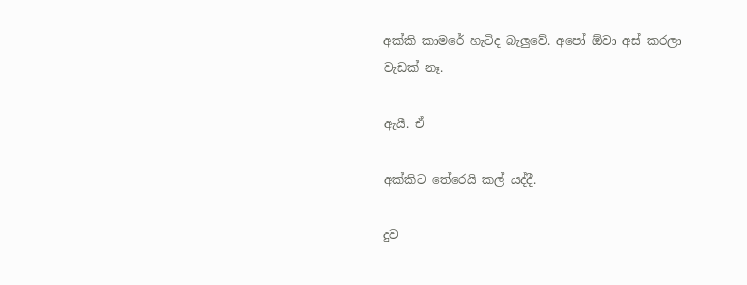අක්කි කාමරේ හැටිද බැලුවේ. අපෝ ඕවා අස් කරලා වැඩක් නෑ.

ඇයී. ඒ

අක්කිට තේරෙයි කල් යද්දී.

දුව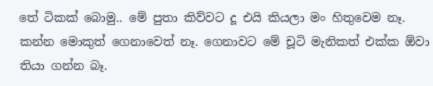තේ ටිකක් බොමු.. මේ පුතා කිව්වට දූ එයි කියලා මං හිතුවෙම නෑ. කන්න මොකුත් ගෙනාවෙත් නෑ. ගෙනාවට මේ චූටි මැනිකත් එක්ක ඕවා තියා ගන්න බෑ.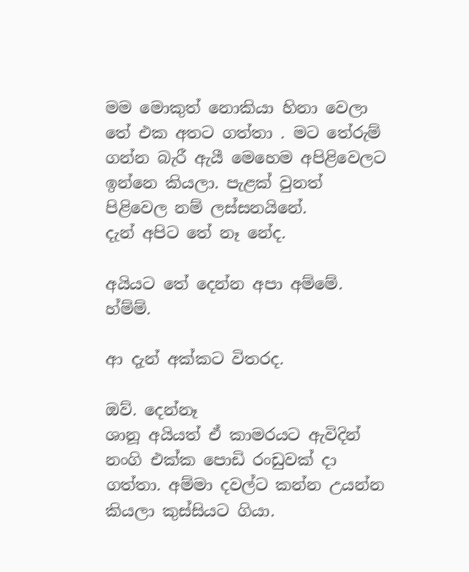මම මොකුත් නොකියා හිනා වෙලා තේ එක අතට ගත්තා . මට තේරුම් ගන්න බැරී ඇයී මෙහෙම අපිළිවෙලට ඉන්නෙ කියලා. පැළක් වුනත් පිළිවෙල නම් ලස්සනයිනේ.
දැන් අපිට තේ නෑ නේද.

අයියට තේ දෙන්න අපා අම්මේ. හ්ම්ම්.

ආ දැන් අක්කට විතරද.

ඔව්. දෙන්නෑ
ශානූ අයියත් ඒ කාමරයට ඇවිදින් නංගි එක්ක පොඩි රංඩුවක් දා ගත්තා. අම්මා දවල්ට කන්න උයන්න කියලා කුස්සියට ගියා.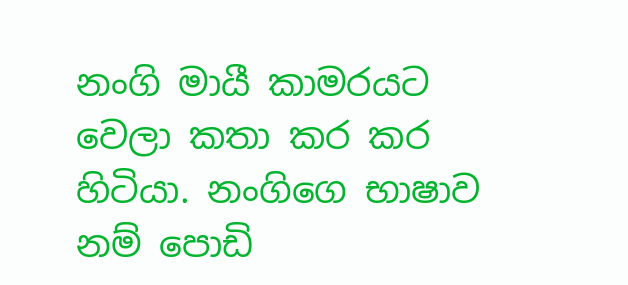නංගි මායී කාමරයට වෙලා කතා කර කර හිටියා. නංගිගෙ භාෂාව නම් පොඩි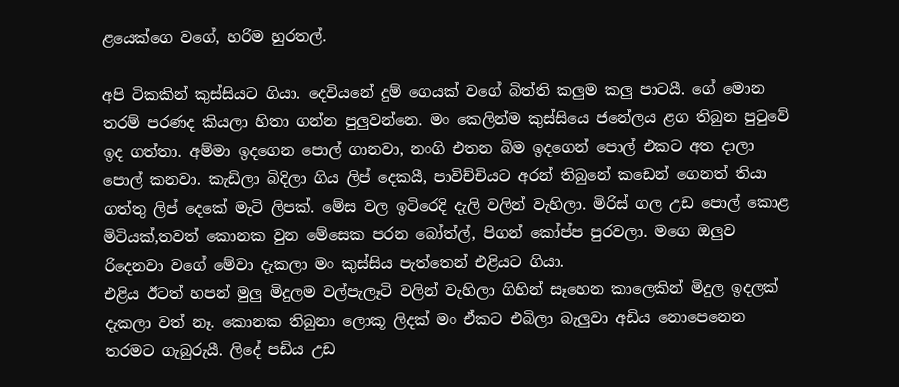ළයෙක්ගෙ වගේ, හරිම හුරතල්.

අපි ටිකකින් කුස්සියට ගියා. දෙවියනේ දුම් ගෙයක් වගේ බිත්ති කලුම කලු පාටයී. ගේ මොන තරම් පරණද කියලා හිතා ගන්න පුලුවන්නෙ. මං කෙලින්ම කුස්සියෙ ජනේලය ළග තිබුන පුටුවේ ඉද ගත්තා. අම්මා ඉදගෙන පොල් ගානවා, නංගි එතන බිම ඉදගෙන් පොල් එකට අත දාලා පොල් කනවා. කැඩිලා බිදිලා ගිය ලිප් දෙකයී, පාවිච්චියට අරන් තිබුනේ කඩෙන් ගෙනත් තියා ගත්තු ලිප් දෙකේ මැටි ලිපක්. මේස වල ඉටිරෙදි දැලි වලින් වැහිලා. මිරිස් ගල උඩ පොල් කොළ මිටියක්,තවත් කොනක වුන මේසෙක පරන බෝත්ල්, පිගන් කෝප්ප පුරවලා. මගෙ ඔලුව රිදෙනවා වගේ මේවා දැකලා මං කුස්සිය පැත්තෙන් එළියට ගියා.
එළිය ඊටත් හපන් මුලු මිදුලම වල්පැලෑටි වලින් වැහිලා ගිහින් සෑහෙන කාලෙකින් මිදුල ඉදලක් දැකලා වත් නෑ. කොනක තිබුනා ලොකූ ලිදක් මං ඒකට එබිලා බැලුවා අඩිය නොපෙනෙන තරමට ගැබුරුයී. ලිදේ පඩිය උඩ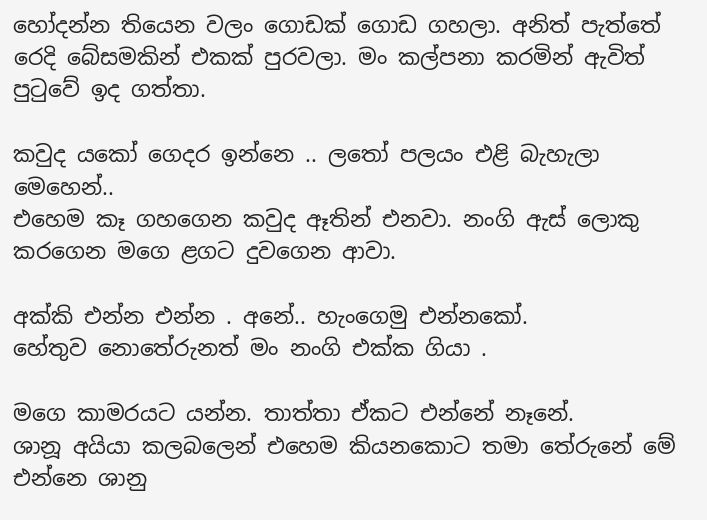හෝදන්න තියෙන වලං ගොඩක් ගොඩ ගහලා. අනිත් පැත්තේ රෙදි බේසමකින් එකක් පුරවලා. මං කල්පනා කරමින් ඇවිත් පුටුවේ ඉද ගත්තා.

කවුද යකෝ ගෙදර ඉන්නෙ .. ලතෝ පලයං එළි බැහැලා මෙහෙන්..
එහෙම කෑ ගහගෙන කවුද ඈතින් එනවා. නංගි ඇස් ලොකු කරගෙන මගෙ ළගට දුවගෙන ආවා.

අක්කි එන්න එන්න . අනේ.. හැංගෙමු එන්නකෝ.
හේතුව නොතේරුනත් මං නංගි එක්ක ගියා .

මගෙ කාමරයට යන්න. තාත්තා ඒකට එන්නේ නෑනේ.
ශානූ අයියා කලබලෙන් එහෙම කියනකොට තමා තේරුනේ මේ එන්නෙ ශානු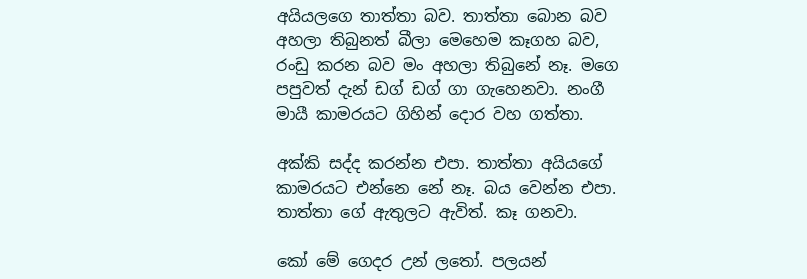අයියලගෙ තාත්තා බව. තාත්තා බොන බව අහලා තිබුනත් බීලා මෙහෙම කෑගහ බව, රංඩු කරන බව මං අහලා තිබුනේ නෑ. මගෙ පපුවත් දැන් ඩග් ඩග් ගා ගැහෙනවා. නංගී මායී කාමරයට ගිහින් දොර වහ ගත්තා.

අක්කි සද්ද කරන්න එපා. තාත්තා අයියගේ කාමරයට එන්නෙ නේ නෑ. බය වෙන්න එපා.
තාත්තා ගේ ඇතුලට ඇවිත්. කෑ ගනවා.

කෝ මේ ගෙදර උන් ලතෝ. පලයන්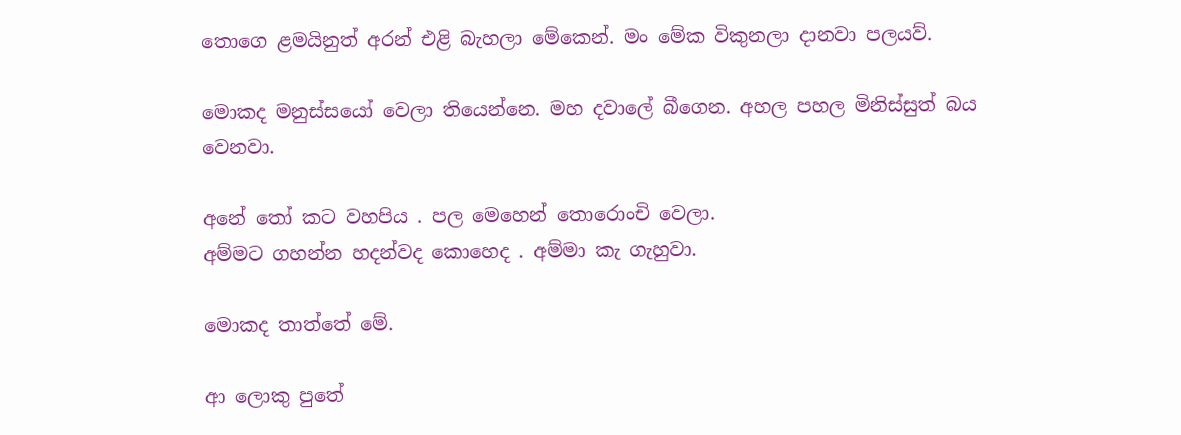තොගෙ ළමයිනුත් අරන් එළි බැහලා මේකෙන්. මං මේක විකුනලා දානවා පලයව්.

මොකද මනුස්සයෝ වෙලා තියෙන්නෙ. මහ දවාලේ බීගෙන. අහල පහල මිනිස්සුත් බය වෙනවා.

අනේ තෝ කට වහපිය . පල මෙහෙන් තොරොංචි වෙලා.
අම්මට ගහන්න හදන්වද කොහෙද . අම්මා කැ ගැහුවා.

මොකද තාත්තේ මේ.

ආ ලොකු පුතේ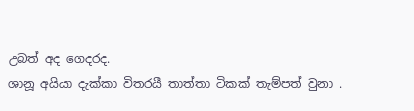උබත් අද ගෙදරද.
ශානූ අයියා දැක්කා විතරයී තාත්තා ටිකක් තැම්පත් වුනා .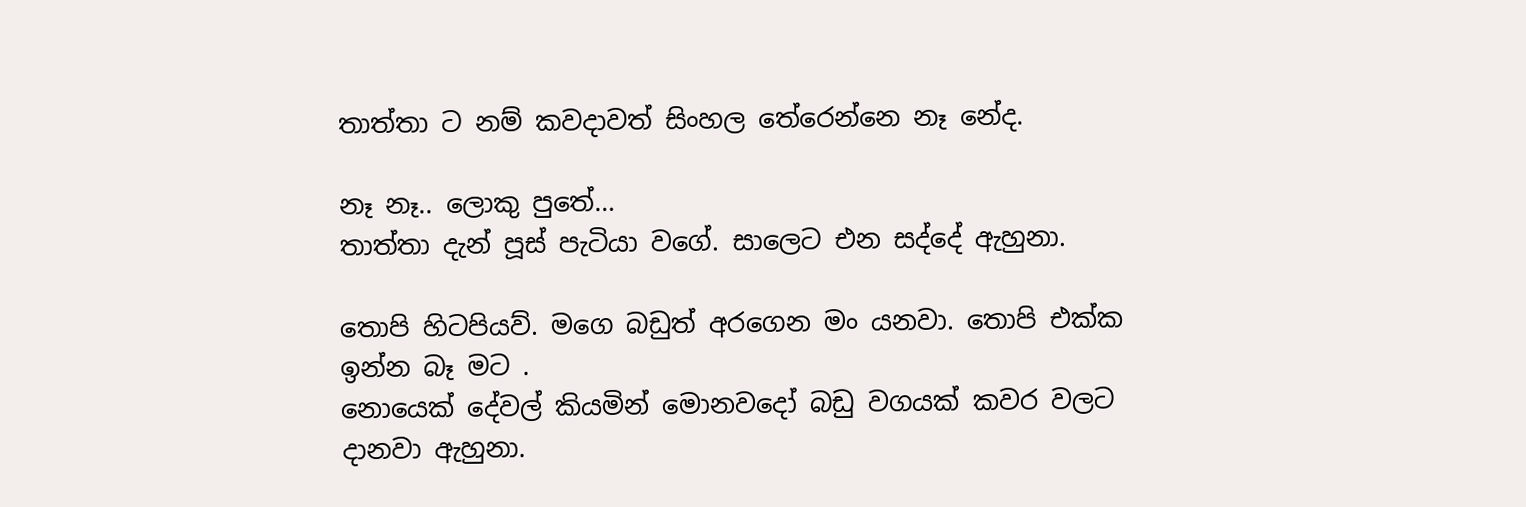තාත්තා ට නම් කවදාවත් සිංහල තේරෙන්නෙ නෑ නේද.

නෑ නෑ.. ලොකු පුතේ…
තාත්තා දැන් පූස් පැටියා වගේ. සාලෙට එන සද්දේ ඇහුනා.

තොපි හිටපියව්. මගෙ බඩුත් අරගෙන මං යනවා. තොපි එක්ක ඉන්න බෑ මට .
නොයෙක් දේවල් කියමින් මොනවදෝ බඩු වගයක් කවර වලට දානවා ඇහුනා.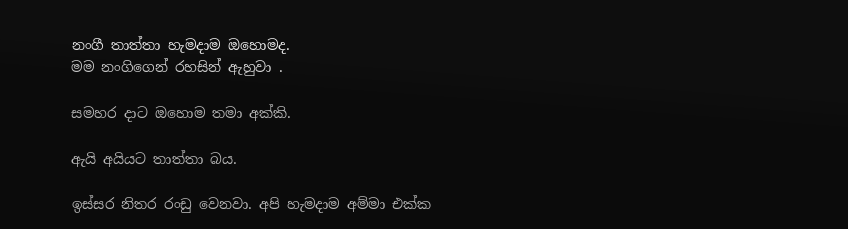නංගී තාත්තා හැමදාම ඔහොමද.
මම නංගිගෙන් රහසින් ඇහුවා .

සමහර දාට ඔහොම තමා අක්කි.

ඇයි අයියට තාත්තා බය.

ඉස්සර නිතර රංඩු වෙනවා. අපි හැමදාම අම්මා එක්ක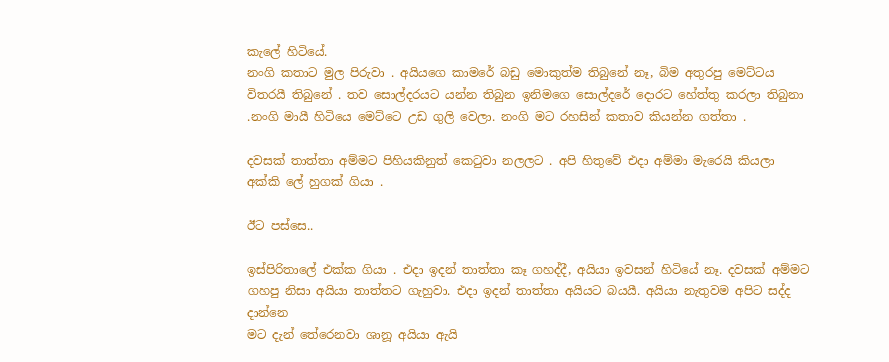කැලේ හිටියේ.
නංගි කතාට මුල පිරුවා . අයියගෙ කාමරේ බඩු මොකුත්ම තිබුනේ නෑ, බිම අතුරපු මෙට්ටය විතරයී තිබුනේ . තව සොල්දරයට යන්න තිබුන ඉනිමගෙ සොල්දරේ දොරට හේත්තු කරලා තිබුනා .නංගි මායී හිටියෙ මෙට්ටෙ උඩ ගුලි වෙලා. නංගි මට රහසින් කතාව කියන්න ගත්තා .

දවසක් තාත්තා අම්මට පිහියකිනුත් කෙටුවා නලලට . අපි හිතුවේ එදා අම්මා මැරෙයි කියලා අක්කි ලේ හුගක් ගියා .

ඊට පස්සෙ..

ඉස්පිරිතාලේ එක්ක ගියා . එදා ඉදන් තාත්තා කෑ ගහද්දී, අයියා ඉවසන් හිටියේ නෑ. දවසක් අම්මට ගහපු නිසා අයියා තාත්තට ගැහුවා. එදා ඉදන් තාත්තා අයියට බයයී. අයියා නැතුවම අපිට සද්ද දාන්නෙ
මට දැන් තේරෙනවා ශානූ අයියා ඇයි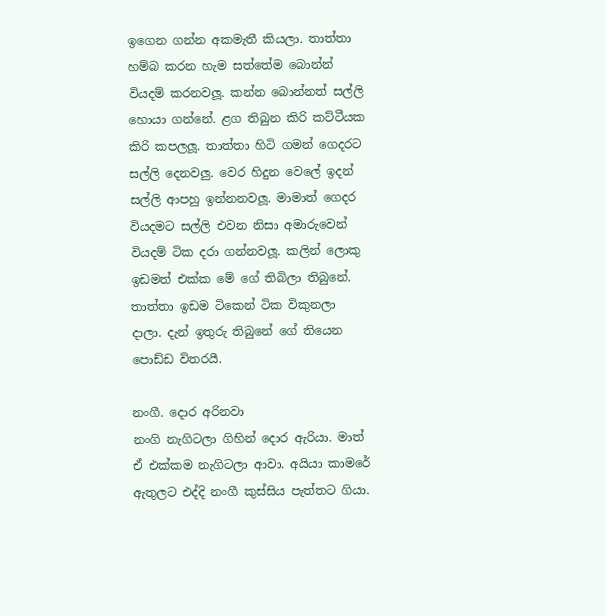ඉගෙන ගන්න අකමැතී කියලා. තාත්තා හම්බ කරන හැම සත්තේම බොන්න් වියදම් කරනවලූ. කන්න බොන්නත් සල්ලි හොයා ගන්නේ. ළග තිබුන කිරි කට්‍ටීයක කිරි කපලලූ. තාත්තා හිටි ගමන් ගෙදරට සල්ලි දෙනවලු. වෙර හිදුන වෙලේ ඉදන් සල්ලි ආපහු ඉන්නනවලූ. මාමාත් ගෙදර වියදමට සල්ලි එවන නිසා අමාරුවෙන් වියදම් ටික දරා ගන්නවලූ. කලින් ලොකු ඉඩමත් එක්ක මේ ගේ තිබිලා තිබුනේ. තාත්තා ඉඩම ටිකෙන් ටික විකුනලා දාලා. දැන් ඉතුරු තිබුනේ ගේ තියෙන පොඩ්ඩ විතරයී.

නංගී. දොර අරිනවා
නංගි නැගිටලා ගිහින් දොර ඇරියා. මාත් ඒ එක්කම නැගිටලා ආවා. අයියා කාමරේ ඇතුලට එද්දි නංගී කුස්සිය පැත්තට ගියා.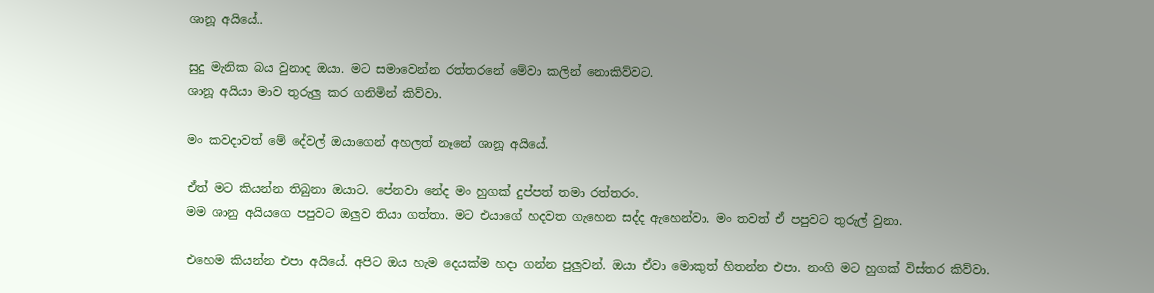ශානූ අයියේ..

සුදු මැනික බය වුනාද ඔයා. මට සමාවෙන්න රත්තරනේ මේවා කලින් නොකිව්වට.
ශානූ අයියා මාව තුරුලු කර ගනිමින් කිව්වා.

මං කවදාවත් මේ දේවල් ඔයාගෙන් අහලත් නෑනේ ශානූ අයියේ.

ඒත් මට කියන්න තිබුනා ඔයාට. පේනවා නේද මං හුගක් දුප්පත් තමා රත්තරං.
මම ශානු අයියගෙ පපුවට ඔලුව තියා ගත්තා. මට එයාගේ හදවත ගැහෙන සද්ද ඇහෙන්වා. මං තවත් ඒ පපුවට තුරුල් වුනා.

එහෙම කියන්න එපා අයියේ. අපිට ඔය හැම දෙයක්ම හදා ගන්න පුලුවන්. ඔයා ඒවා මොකුත් හිතන්න එපා. නංගි මට හුගක් විස්තර කිව්වා.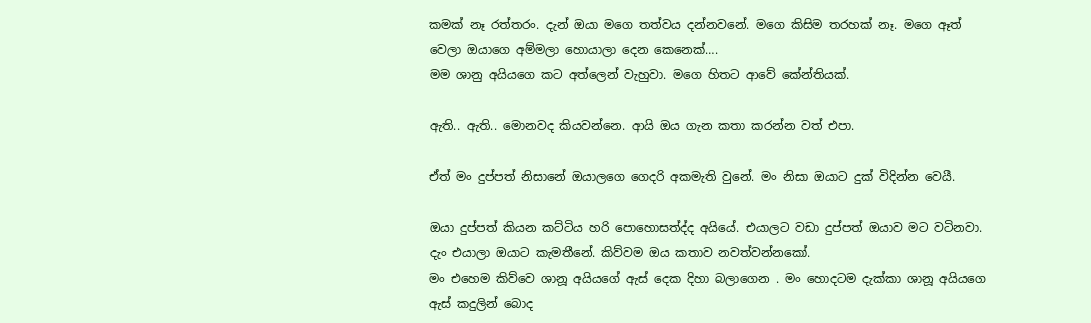කමක් නෑ රත්තරං. දැන් ඔයා මගෙ තත්වය දන්නවනේ. මගෙ කිසිම තරහක් නෑ. මගෙ ඈත් වෙලා ඔයාගෙ අම්මලා හොයාලා දෙන කෙනෙක්….
මම ශානු අයියගෙ කට අත්ලෙන් වැහුවා. මගෙ හිතට ආවේ කේන්තියක්.

ඇති.. ඇති.. මොනවද කියවන්නෙ. ආයි ඔය ගැන කතා කරන්න වත් එපා.

ඒත් මං දුප්පත් නිසානේ ඔයාලගෙ ගෙදරි අකමැති වුනේ. මං නිසා ඔයාට දුක් විදින්න වෙයී.

ඔයා දුප්පත් කියන කට්ටිය හරි පොහොසත්ද්ද අයියේ. එයාලට වඩා දුප්පත් ඔයාව මට වටිනවා. දැං එයාලා ඔයාට කැමතීනේ. කිව්වම ඔය කතාව නවත්වන්නකෝ.
මං එහෙම කිව්වෙ ශානූ අයියගේ ඇස් දෙක දිහා බලාගෙන . මං හොදටම දැක්කා ශානූ අයියගෙ ඇස් කදුලින් බොද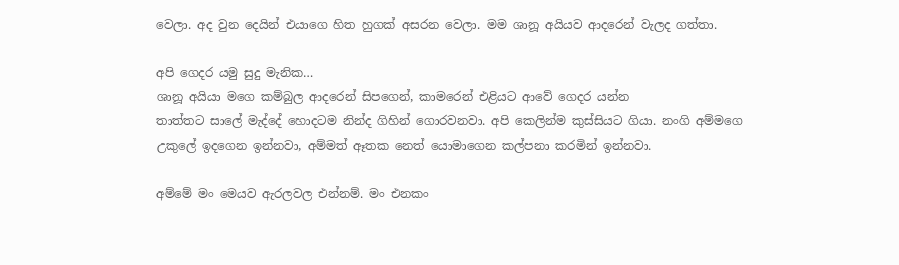වෙලා. අද වුන දෙයින් එයාගෙ හිත හුගක් අසරන වෙලා. මම ශානූ අයියව ආදරෙන් වැලද ගත්තා.

අපි ගෙදර යමු සුදු මැනික…
ශානූ අයියා මගෙ කම්බුල ආදරෙන් සිපගෙන්, කාමරෙන් එළියට ආවේ ගෙදර යන්න
තාත්තට සාලේ මැද්දේ හොදටම නින්ද ගිහින් ගොරවනවා. අපි කෙලින්ම කුස්සියට ගියා. නංගි අම්මගෙ උකුලේ ඉදගෙන ඉන්නවා, අම්මත් ඈතක නෙත් යොමාගෙන කල්පනා කරමින් ඉන්නවා.

අම්මේ මං මෙයව ඇරලවල එන්නම්. මං එනකං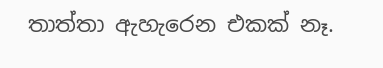තාත්තා ඇහැරෙන එකක් නෑ.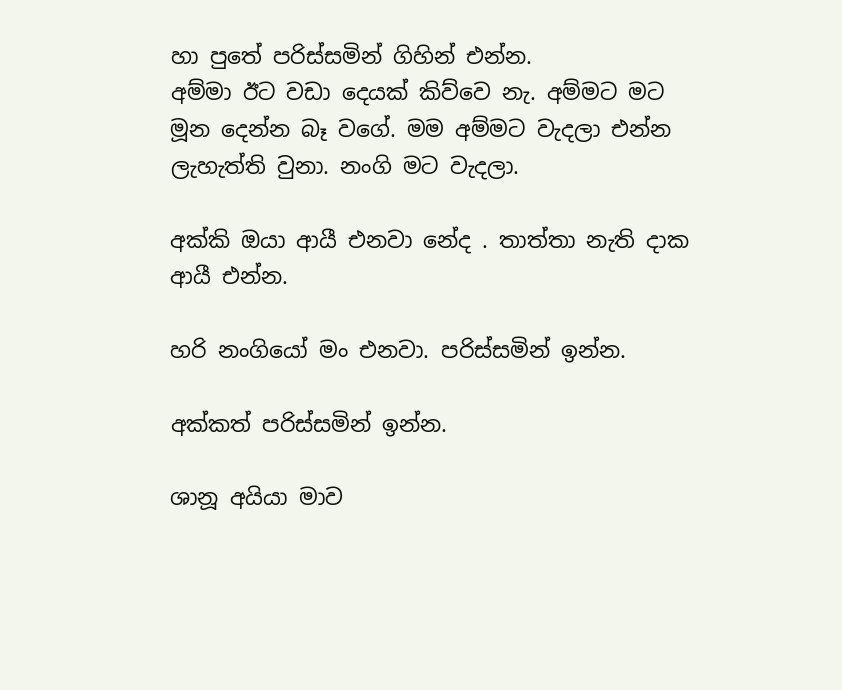හා පුතේ පරිස්සමින් ගිහින් එන්න.
අම්මා ඊට වඩා දෙයක් කිව්වෙ නැ. අම්මට මට මූන දෙන්න බෑ වගේ. මම අම්මට වැදලා එන්න ලැහැත්ති වුනා. නංගි මට වැදලා.

අක්කි ඔයා ආයී එනවා නේද . තාත්තා නැති දාක ආයී එන්න.

හරි නංගියෝ මං එනවා. පරිස්සමින් ඉන්න.

අක්කත් පරිස්සමින් ඉන්න.

ශානූ අයියා මාව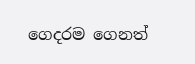ගෙදරම ගෙනත්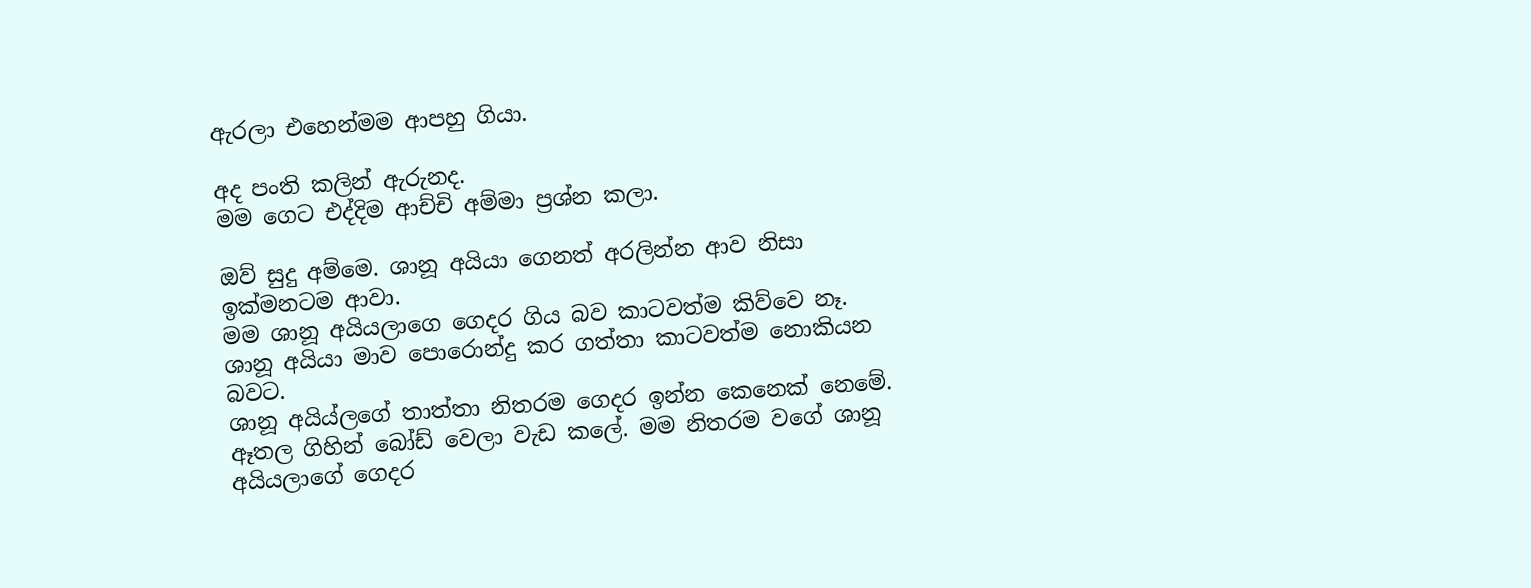ඇරලා එහෙන්මම ආපහු ගියා.

අද පංති කලින් ඇරුනද.
මම ගෙට එද්දිම ආච්චි අම්මා ප්‍රශ්න කලා.

ඔව් සුදු අම්මෙ. ශානූ අයියා ගෙනත් අරලින්න ආව නිසා ඉක්මනටම ආවා.
මම ශානූ අයියලාගෙ ගෙදර ගිය බව කාටවත්ම කිව්වෙ නෑ. ශානූ අයියා මාව පොරොන්දු කර ගත්තා කාටවත්ම නොකියන බවට.
ශානූ අයිය්ලගේ තාත්තා නිතරම ගෙදර ඉන්න කෙනෙක් නෙමේ. ඈතල ගිහින් බෝඩ් වෙලා වැඩ කලේ. මම නිතරම වගේ ශානූ අයියලාගේ ගෙදර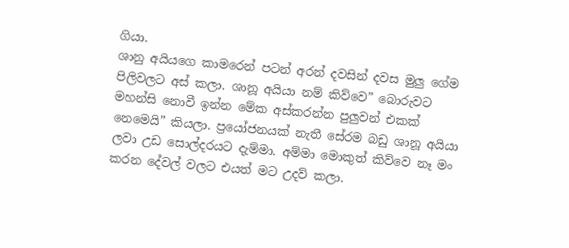ගියා.
ශානු අයියගෙ කාමරෙන් පටන් අරන් දවසින් දවස මුලු ගේම පිලිවලට අස් කලා. ශානූ අයියා නම් කිව්වෙ” බොරුවට මහන්සි නොවී ඉන්න මේක අස්කරන්න පුලුවන් එකක් නෙමෙයි” කියලා. ප්‍රයෝජනයක් නැතී සේරම බඩු ශානූ අයියා ලවා උඩ සොල්දරයට දැම්මා. අම්මා මොකුත් කිව්වෙ නෑ මං කරන දේවල් වලට එයත් මට උදව් කලා.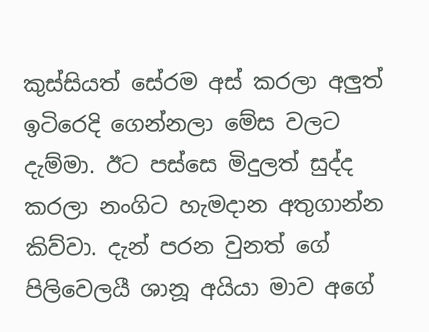කුස්සියත් සේරම අස් කරලා අලුත් ඉටිරෙදි ගෙන්නලා මේස වලට දැම්මා. ඊට පස්සෙ මිදුලත් සුද්ද කරලා නංගිට හැමදාන අතුගාන්න කිව්වා. දැන් පරන වුනත් ගේ පිලිවෙලයී ශානූ අයියා මාව අගේ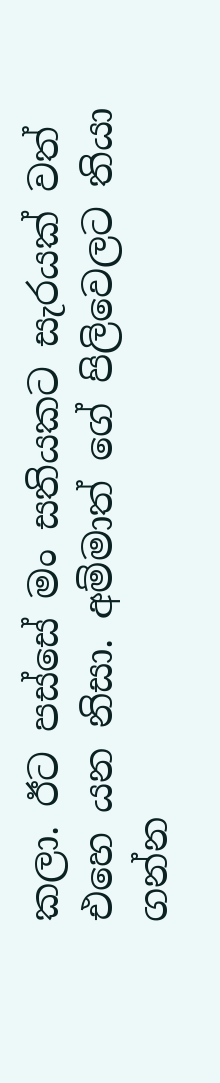කලා. ඊට පස්සේ මං සතියකට සැරයක් වත් එහෙ යන නිසා. අම්මාත් ගේ පිලිවෙලට තියා ගන්න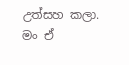උත්සහ කලා.
මං ඒ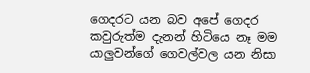ගෙදරට යන බව අපේ ගෙදර කවුරුත්ම දැනන් හිටියෙ නෑ මම යාලුවන්ගේ ගෙවල්වල යන නිසා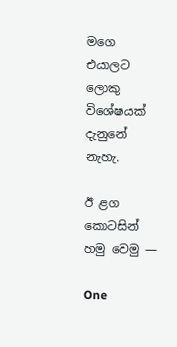මගෙ එයාලට ලොකු විශේෂයක් දැනුනේ නැහැ.

ඊ ළග කොටසින් හමු වෙමු —

One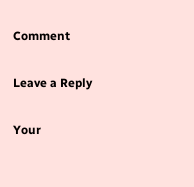Comment

Leave a Reply

Your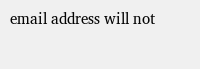email address will not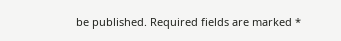be published. Required fields are marked *